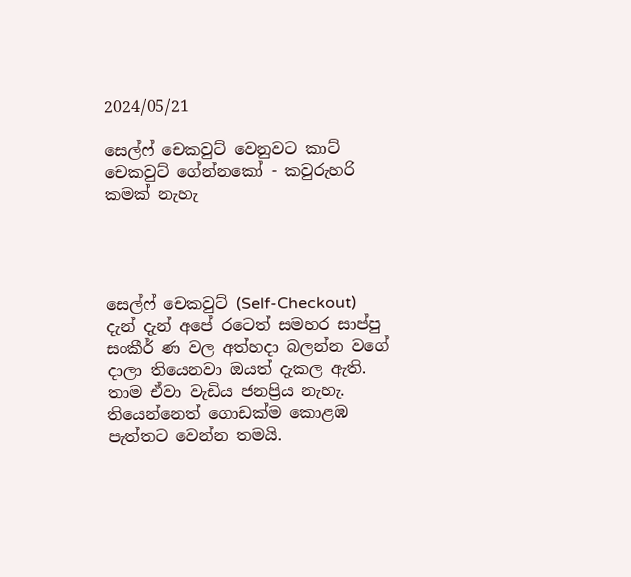2024/05/21

සෙල්ෆ් චෙකවුට් වෙනුවට කාට් චෙකවුට් ගේන්නකෝ - කවුරුහරි කමක් නැහැ




සෙල්ෆ් චෙකවුට් (Self-Checkout) දැන් දැන් අපේ රටෙත් සමහර සාප්පු සංකීර් ණ වල අත්හදා බලන්න වගේ දාලා තියෙනවා ඔයත් දැකල ඇති. තාම ඒවා වැඩිය ජනප්‍රිය නැහැ. තියෙන්නෙත් ගොඩක්ම කොළඹ පැත්තට වෙන්න තමයි.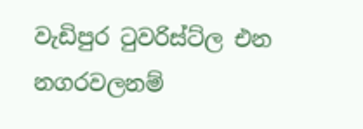වැඩිපුර ටුවරිස්ට්ල එන නගරවලනම්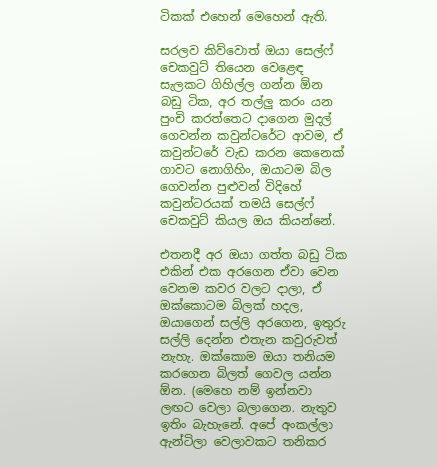ටිකක් එහෙන් මෙහෙන් ඇති.

සරලව කිව්වොත් ඔයා සෙල්ෆ් චෙකවුට් තියෙන වෙළෙඳ සැලකට ගිහිල්ල ගන්න ඕන බඩු ටික, අර තල්ලු කරං යන පුංචි කරත්තෙට දාගෙන මුදල් ගෙවන්න කවුන්ටරේට ආවම, ඒ කවුන්ටරේ වැඩ කරන කෙනෙක් ගාවට නොගිහිං, ඔයාටම බිල ගෙවන්න පුළුවන් විදිහේ කවුන්ටරයක් තමයි සෙල්ෆ් චෙකවුට් කියල ඔය කියන්නේ.

එතනදී අර ඔයා ගත්ත බඩු ටික එකින් එක අරගෙන ඒවා වෙන වෙනම කවර වලට දාලා, ඒ ඔක්කොටම බිලක් හදල, ඔයාගෙන් සල්ලි අරගෙන, ඉතුරු සල්ලි දෙන්න එතැන කවුරුවත් නැහැ. ඔක්කොම ඔයා තනියම කරගෙන බිලත් ගෙවල යන්න ඕන. (මෙහෙ නම් ඉන්නවා ලඟට වෙලා බලාගෙන. නැතුව ඉතිං බැහැනේ. අපේ අංකල්ලා ඇන්ටිලා වෙලාවකට තනිකර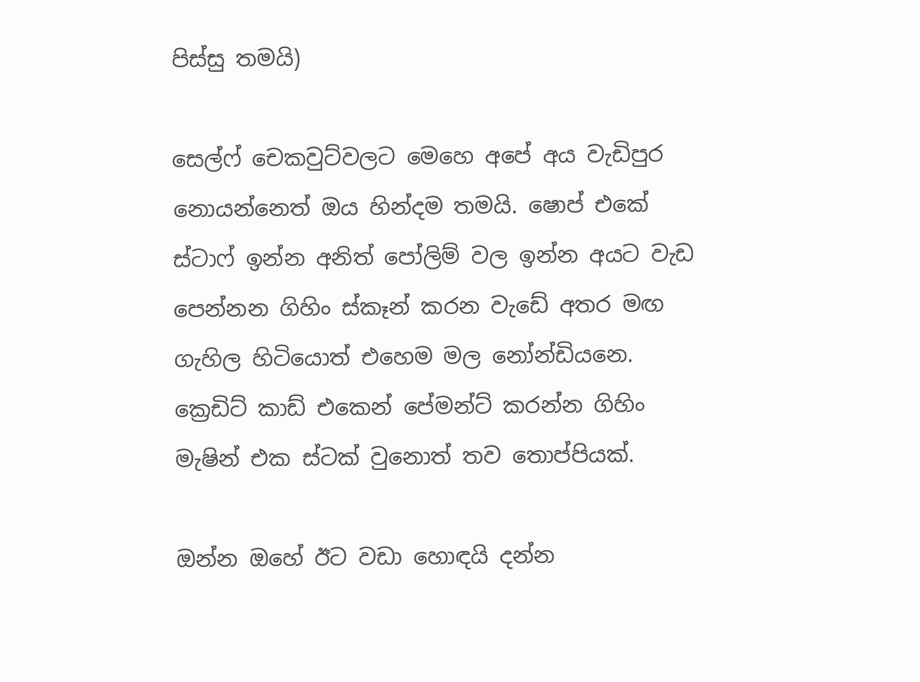පිස්සු තමයි)

සෙල්ෆ් චෙකවුට්වලට මෙහෙ අපේ අය වැඩිපුර නොයන්නෙත් ඔය හින්දම තමයි. ෂොප් එකේ ස්ටාෆ් ඉන්න අනිත් පෝලිම් වල ඉන්න අයට වැඩ පෙන්නන ගිහිං ස්කෑන් කරන වැඩේ අතර මඟ ගැහිල හිටියොත් එහෙම මල නෝන්ඩියනෙ. ක්‍රෙඩිට් කාඩ් එකෙන් පේමන්ට් කරන්න ගිහිං මැෂින් එක ස්ටක් වුනොත් තව තොප්පියක්.

ඔන්න ඔහේ ඊට වඩා හොඳයි දන්න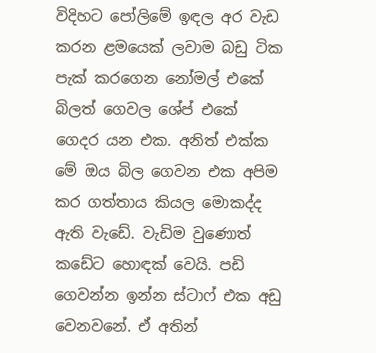විදිහට පෝලිමේ ඉඳල අර වැඩ කරන ළමයෙක් ලවාම බඩු ටික පැක් කරගෙන නෝමල් එකේ බිලත් ගෙවල ශේප් එකේ ගෙදර යන එක. අනිත් එක්ක මේ ඔය බිල ගෙවන එක අපිම කර ගත්තාය කියල මොකද්ද ඇති වැඩේ. වැඩිම වුණොත් කඩේට හොඳක් වෙයි. පඩි ගෙවන්න ඉන්න ස්ටාෆ් එක අඩු වෙනවනේ. ඒ අතින්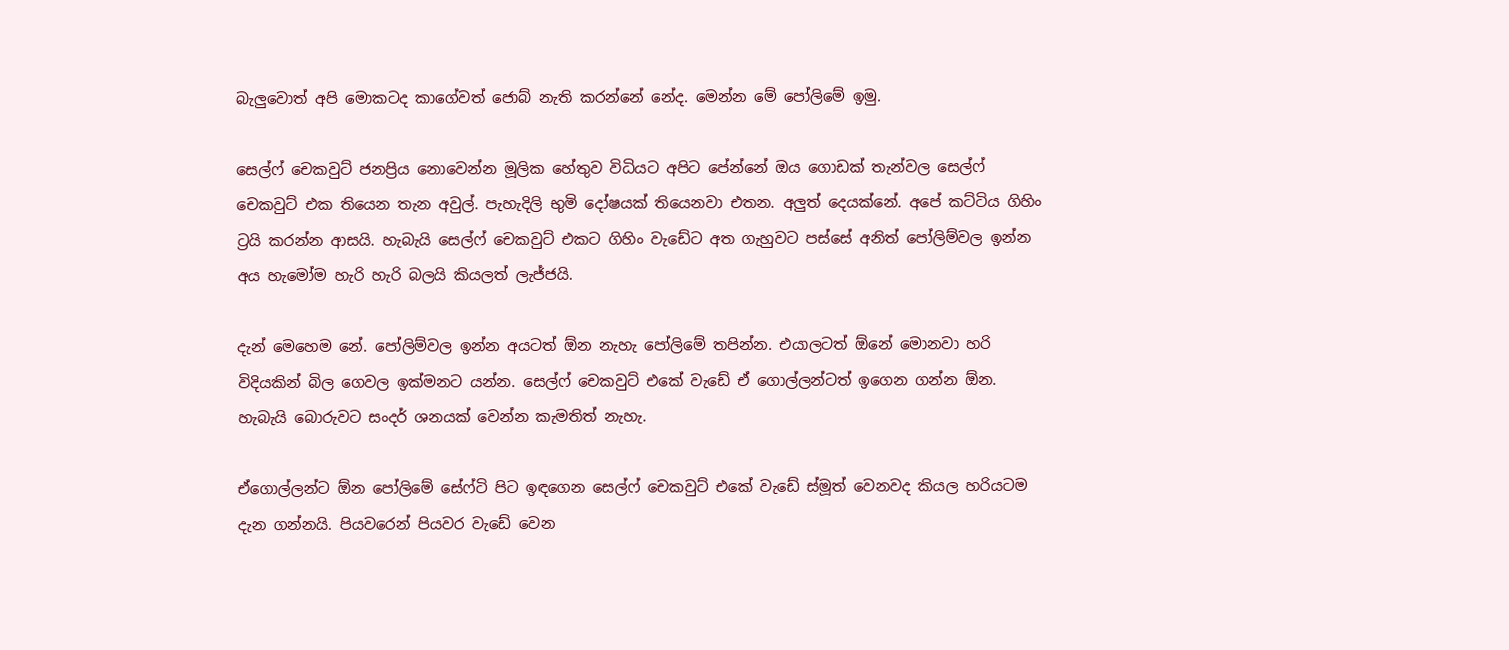බැලුවොත් අපි මොකටද කාගේවත් ජොබ් නැති කරන්නේ නේද. මෙන්න මේ පෝලිමේ ඉමු.

සෙල්ෆ් චෙකවුට් ජනප්‍රිය නොවෙන්න මූලික හේතුව විධියට අපිට පේන්නේ ඔය ගොඩක් තැන්වල සෙල්ෆ් චෙකවුට් එක තියෙන තැන අවුල්. පැහැදිලි භුමි දෝෂයක් තියෙනවා එතන. අලුත් දෙයක්නේ. අපේ කට්ටිය ගිහිං ට්‍රයි කරන්න ආසයි. හැබැයි සෙල්ෆ් චෙකවුට් එකට ගිහිං වැඩේට අත ගැහුවට පස්සේ අනිත් පෝලිම්වල ඉන්න අය හැමෝම හැරි හැරි බලයි කියලත් ලැජ්ජයි.

දැන් මෙහෙම නේ. පෝලිම්වල ඉන්න අයටත් ඕන නැහැ පෝලිමේ තපින්න. එයාලටත් ඕනේ මොනවා හරි විදියකින් බිල ගෙවල ඉක්මනට යන්න. සෙල්ෆ් චෙකවුට් එකේ වැඩේ ඒ ගොල්ලන්ටත් ඉගෙන ගන්න ඕන. හැබැයි බොරුවට සංදර් ශනයක් වෙන්න කැමතිත් නැහැ.

ඒගොල්ලන්ට ඕන පෝලිමේ සේෆ්ටි පිට ඉඳගෙන සෙල්ෆ් චෙකවුට් එකේ වැඩේ ස්මූත් වෙනවද කියල හරියටම දැන ගන්නයි. පියවරෙන් පියවර වැඩේ වෙන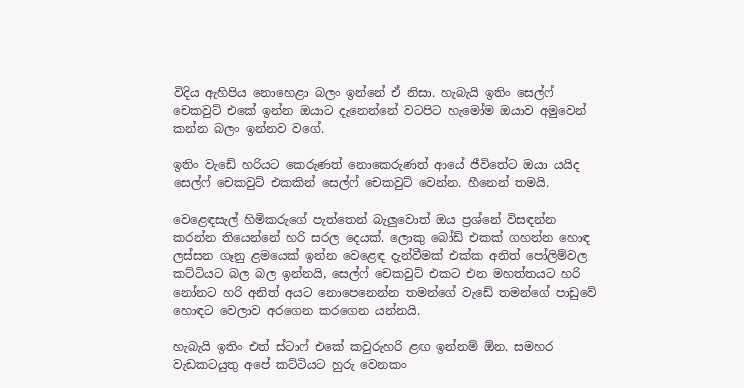විදිය ඇහිපිය නොහෙළා බලං ඉන්නේ ඒ නිසා. හැබැයි ඉතිං සෙල්ෆ් චෙකවුට් එකේ ඉන්න ඔයාට දැනෙන්නේ වටපිට හැමෝම ඔයාව අමුවෙන් කන්න බලං ඉන්නව වගේ.

ඉතිං වැඩේ හරියට කෙරුණත් නොකෙරුණත් ආයේ ජීවිතේට ඔයා යයිද සෙල්ෆ් චෙකවුට් එකකින් සෙල්ෆ් චෙකවුට් වෙන්න. හීනෙන් තමයි.

වෙළෙඳසැල් හිමිකරුගේ පැත්තෙන් බැලුවොත් ඔය ප්‍රශ්නේ විසඳන්න කරන්න තියෙන්නේ හරි සරල දෙයක්. ලොකු බෝඩ් එකක් ගහන්න හොඳ ලස්සන ගෑනු ළමයෙක් ඉන්න වෙළෙඳ දැන්වීමක් එක්ක අනිත් පෝලිම්වල කට්ටියට බල බල ඉන්නයි, සෙල්ෆ් චෙකවුට් එකට එන මහත්තයට හරි නෝනට හරි අනිත් අයට නොපෙනෙන්න තමන්ගේ වැඩේ තමන්ගේ පාඩුවේ හොඳට වෙලාව අරගෙන කරගෙන යන්නයි.

හැබැයි ඉතිං එත් ස්ටාෆ් එකේ කවුරුහරි ළඟ ඉන්නම් ඕන. සමහර වැඩකටයුතු අපේ කට්ටියට හුරු වෙනකං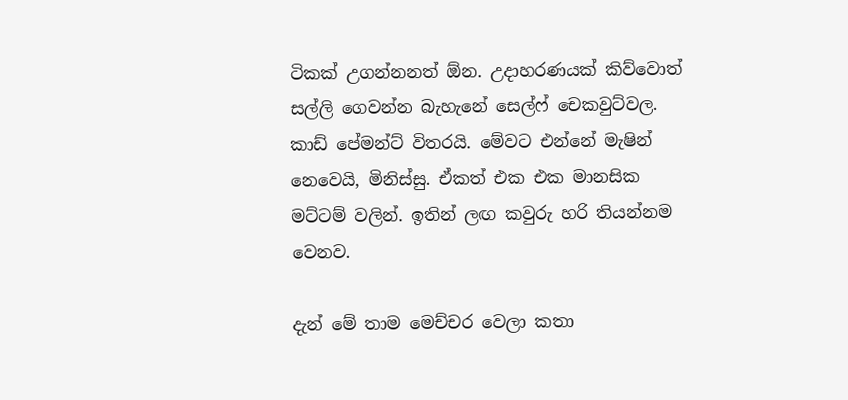ටිකක් උගන්නනත් ඕන. උදාහරණයක් කිව්වොත් සල්ලි ගෙවන්න බැහැනේ සෙල්ෆ් චෙකවුට්වල. කාඩ් පේමන්ට් විතරයි. මේවට එන්නේ මැෂින් නෙවෙයි, මිනිස්සු. ඒකත් එක එක මානසික මට්ටම් වලින්. ඉතින් ලඟ කවුරු හරි තියන්නම වෙනව.

දැන් මේ තාම මෙච්චර වෙලා කතා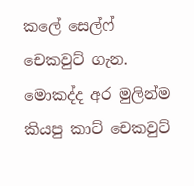කලේ සෙල්ෆ් චෙකවුට් ගැන. මොකද්ද අර මුලින්ම කියපු කාට් චෙකවුට්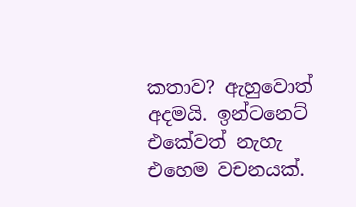කතාව? ඇහුවොත් අදමයි. ඉන්ටනෙට් එකේවත් නැහැ එහෙම වචනයක්.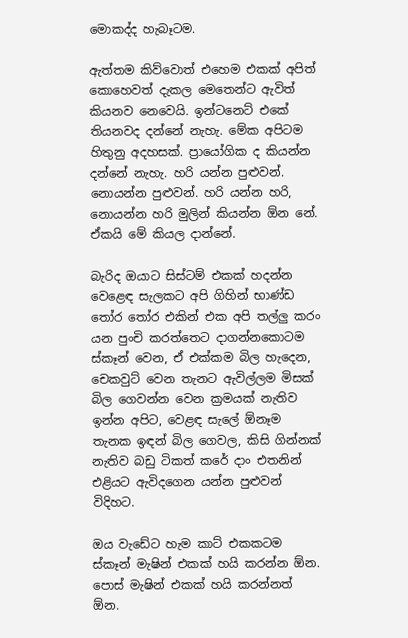මොකද්ද හැබෑටම.

ඇත්තම කිව්වොත් එහෙම එකක් අපිත් කොහෙවත් දැකල මෙතෙන්ට ඇවිත් කියනව නෙවෙයි. ඉන්ටනෙට් එකේ තියනවද දන්නේ නැහැ. මේක අපිටම හිතුනු අදහසක්. ප්‍රායෝගික ද කියන්න දන්නේ නැහැ. හරි යන්න පුළුවන්. නොයන්න පුළුවන්. හරි යන්න හරි, නොයන්න හරි මුලින් කියන්න ඕන නේ. ඒකයි මේ කියල දාන්නේ.

බැරිද ඔයාට සිස්ටම් එකක් හදන්න වෙළෙඳ සැලකට අපි ගිහින් භාණ්ඩ තෝර තෝර එකින් එක අපි තල්ලු කරං යන පුංචි කරත්තෙට දාගන්නකොටම ස්කෑන් වෙන, ඒ එක්කම බිල හැදෙන, චෙකවුට් වෙන තැනට ඇවිල්ලම මිසක් බිල ගෙවන්න වෙන ක්‍රමයක් නැතිව ඉන්න අපිට, වෙළඳ සැලේ ඕනෑම තැනක ඉඳන් බිල ගෙවල, කිසි ගින්නක් නැතිව බඩු ටිකත් කරේ දාං එතනින් එළියට ඇවිදගෙන යන්න පුළුවන් විදිහට.

ඔය වැඩේට හැම කාට් එකකටම ස්කෑන් මැෂින් එකක් හයි කරන්න ඕන. පොස් මැෂින් එකක් හයි කරන්නත් ඕන.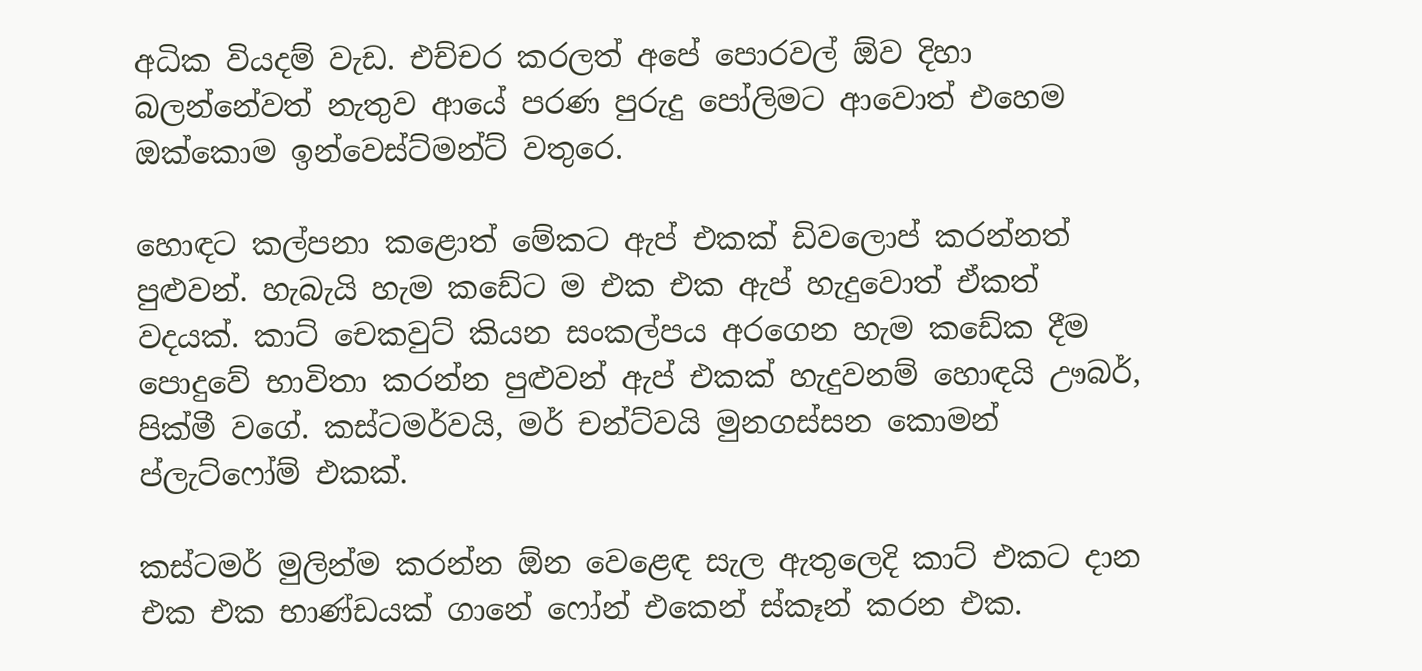අධික වියදම් වැඩ. එච්චර කරලත් අපේ පොරවල් ඕව දිහා බලන්නේවත් නැතුව ආයේ පරණ පුරුදු පෝලිමට ආවොත් එහෙම ඔක්කොම ඉන්වෙස්ට්මන්ට් වතුරෙ.

හොඳට කල්පනා කළොත් මේකට ඇප් එකක් ඩිවලොප් කරන්නත් පුළුවන්. හැබැයි හැම කඩේට ම එක එක ඇප් හැදුවොත් ඒකත් වදයක්. කාට් චෙකවුට් කියන සංකල්පය අරගෙන හැම කඩේක දීම පොදුවේ භාවිතා කරන්න පුළුවන් ඇප් එකක් හැදුවනම් හොඳයි ඌබර්, පික්මී වගේ. කස්ටමර්වයි, මර් චන්ට්වයි මුනගස්සන කොමන් ප්ලැට්ෆෝම් එකක්.

කස්ටමර් මුලින්ම කරන්න ඕන වෙළෙඳ සැල ඇතුලෙදි කාට් එකට දාන එක එක භාණ්ඩයක් ගානේ ෆෝන් එකෙන් ස්කෑන් කරන එක.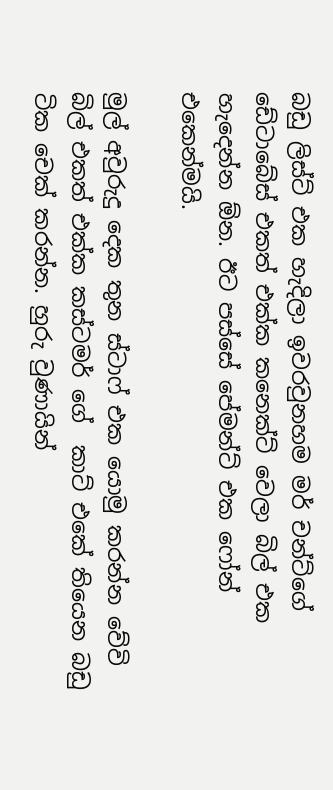බඩු ලිස්ට් එක හැදිලා ඉවරවුනහම මර් චන්ට්ගේ ඩේටාබේස් එකත් එක්ක කනෙක්ට් වෙලා බිල් එක හැදෙන්න ඕන. ඊට පස්සේ පේමන්ට් එක ෆෝන් එකෙන්මයි.

මුල් අවුරුදු දෙක තුන ස්ටාෆ් එක යොමු කරන්න වේවි බිල් එකත් එක්ක කස්ටමර් ගේ  කාට් එකේ තියෙන බඩු ටික චෙක් කරන්න. හුරු වුණායින්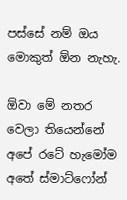පස්සේ නම් ඔය මොකුත් ඕන නැහැ.

ඕවා මේ නතර වෙලා තියෙන්නේ අපේ රටේ හැමෝම අතේ ස්මාට්ෆෝන්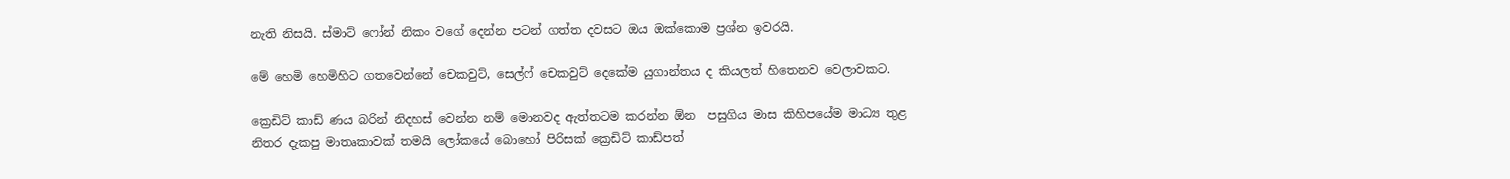නැති නිසයි. ස්මාට් ෆෝන් නිකං වගේ දෙන්න පටන් ගත්ත දවසට ඔය ඔක්කොම ප්‍රශ්න ඉවරයි.

මේ හෙමි හෙමිහිට ගතවෙන්නේ චෙකවුට්, සෙල්ෆ් චෙකවුට් දෙකේම යුගාන්තය ද කියලත් හිතෙනව වෙලාවකට.

ක්‍රෙඩිට් කාඩ් ණය බරින් නිදහස් වෙන්න නම් මොනවද ඇත්තටම කරන්න ඕන  පසුගිය මාස කිහිපයේම මාධ්‍ය තුළ නිතර දැකපු මාතෘකාවක් තමයි ලෝකයේ බොහෝ පිරිසක් ක්‍රෙඩිට් කාඩ්පත්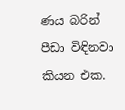ණය බරින් පීඩා විඳිනවා කියන එක.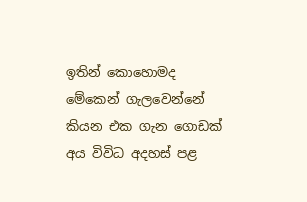ඉතින් කොහොමද මේකෙන් ගැලවෙන්නේ කියන එක ගැන ගොඩක් අය විවිධ අදහස් පළ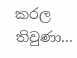කරල තිවුණා...